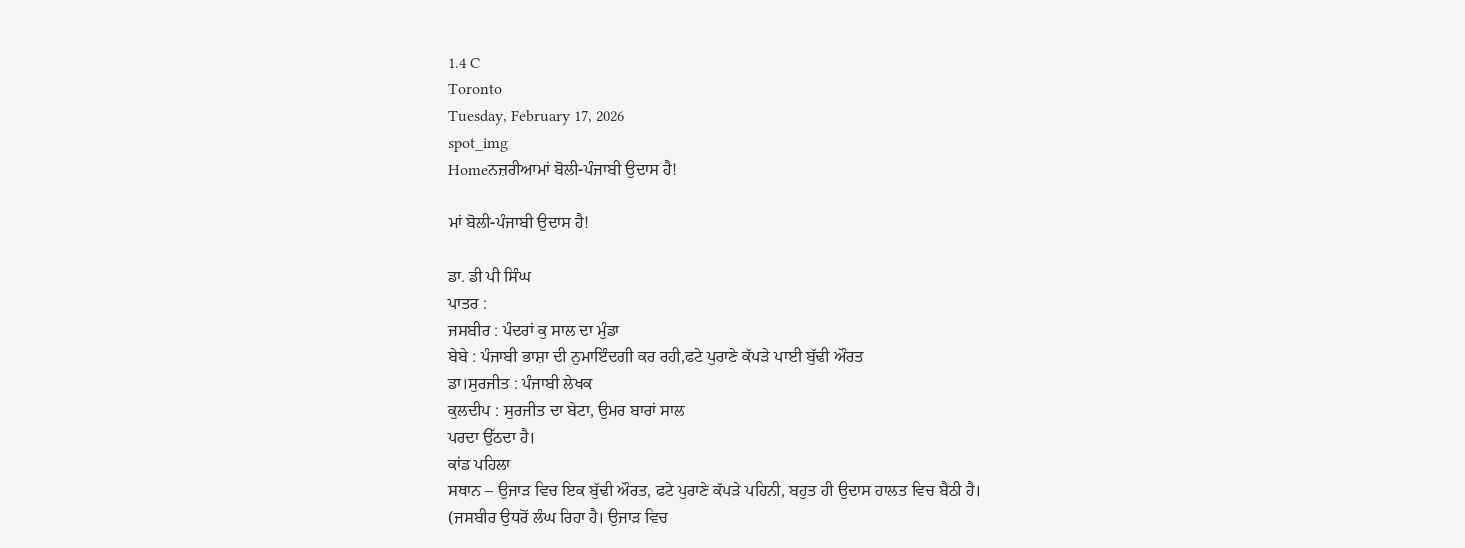1.4 C
Toronto
Tuesday, February 17, 2026
spot_img
Homeਨਜ਼ਰੀਆਮਾਂ ਬੋਲੀ-ਪੰਜਾਬੀ ਉਦਾਸ ਹੈ!

ਮਾਂ ਬੋਲੀ-ਪੰਜਾਬੀ ਉਦਾਸ ਹੈ!

ਡਾ. ਡੀ ਪੀ ਸਿੰਘ
ਪਾਤਰ :
ਜਸਬੀਰ : ਪੰਦਰਾਂ ਕੁ ਸਾਲ ਦਾ ਮੁੰਡਾ
ਬੇਬੇ : ਪੰਜਾਬੀ ਭਾਸ਼ਾ ਦੀ ਨੁਮਾਇੰਦਗੀ ਕਰ ਰਹੀ,ਫਟੇ ਪੁਰਾਣੇ ਕੱਪੜੇ ਪਾਈ ਬੁੱਢੀ ਔਰਤ
ਡਾ।ਸੁਰਜੀਤ : ਪੰਜਾਬੀ ਲੇਖਕ
ਕੁਲਦੀਪ : ਸੁਰਜੀਤ ਦਾ ਬੇਟਾ, ਉਮਰ ਬਾਰਾਂ ਸਾਲ
ਪਰਦਾ ਉੱਠਦਾ ਹੈ।
ਕਾਂਡ ਪਹਿਲਾ
ਸਥਾਨ – ਉਜਾੜ ਵਿਚ ਇਕ ਬੁੱਢੀ ਔਰਤ, ਫਟੇ ਪੁਰਾਣੇ ਕੱਪੜੇ ਪਹਿਨੀ, ਬਹੁਤ ਹੀ ਉਦਾਸ ਹਾਲਤ ਵਿਚ ਬੈਠੀ ਹੈ।
(ਜਸਬੀਰ ਉਧਰੋਂ ਲੰਘ ਰਿਹਾ ਹੈ। ਉਜਾੜ ਵਿਚ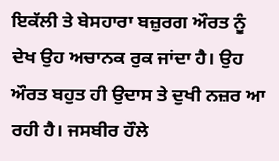ਇਕੱਲੀ ਤੇ ਬੇਸਹਾਰਾ ਬਜ਼ੁਰਗ ਔਰਤ ਨੂੰ ਦੇਖ ਉਹ ਅਚਾਨਕ ਰੁਕ ਜਾਂਦਾ ਹੈ। ਉਹ ਔਰਤ ਬਹੁਤ ਹੀ ਉਦਾਸ ਤੇ ਦੁਖੀ ਨਜ਼ਰ ਆ ਰਹੀ ਹੈ। ਜਸਬੀਰ ਹੌਲੇ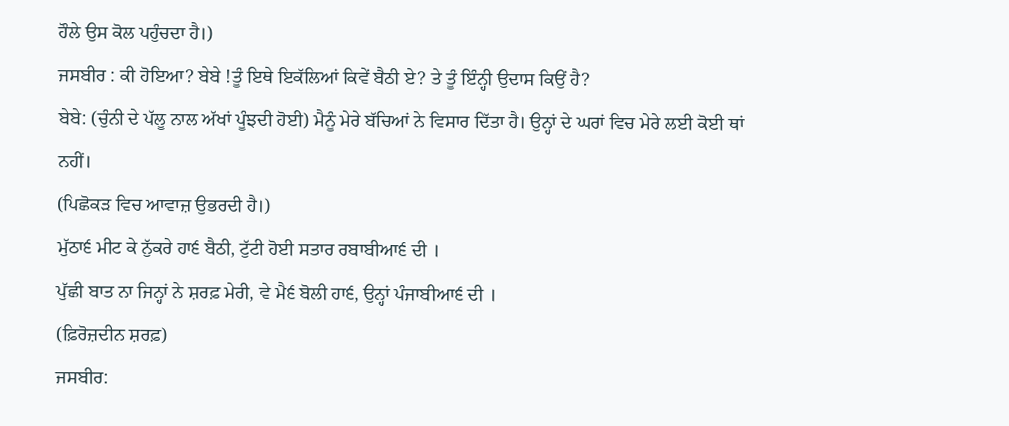ਹੌਲੇ ਉਸ ਕੋਲ ਪਹੁੰਚਦਾ ਹੈ।)
ਜਸਬੀਰ : ਕੀ ਹੋਇਆ? ਬੇਬੇ !ਤੂੰ ਇਥੇ ਇਕੱਲਿਆਂ ਕਿਵੇਂ ਬੈਠੀ ਏ? ਤੇ ਤੂੰ ਇੰਨ੍ਹੀ ਉਦਾਸ ਕਿਉਂ ਹੈ?
ਬੇਬੇ: (ਚੁੰਨੀ ਦੇ ਪੱਲੂ ਨਾਲ ਅੱਖਾਂ ਪੂੰਝਦੀ ਹੋਈ) ਮੈਨੂੰ ਮੇਰੇ ਬੱਚਿਆਂ ਨੇ ਵਿਸਾਰ ਦਿੱਤਾ ਹੈ। ਉਨ੍ਹਾਂ ਦੇ ਘਰਾਂ ਵਿਚ ਮੇਰੇ ਲਈ ਕੋਈ ਥਾਂ ਨਹੀਂ।
(ਪਿਛੋਕੜ ਵਿਚ ਆਵਾਜ਼ ਉਭਰਦੀ ਹੈ।)
ਮੁੱਠਾ੬ ਮੀਟ ਕੇ ਨੁੱਕਰੇ ਹਾ੬ ਬੈਠੀ, ਟੁੱਟੀ ਹੋਈ ਸਤਾਰ ਰਬਾਬੀਆ੬ ਦੀ ।
ਪੁੱਛੀ ਬਾਤ ਨਾ ਜਿਨ੍ਹਾਂ ਨੇ ਸ਼ਰਫ਼ ਮੇਰੀ, ਵੇ ਮੈ੬ ਬੋਲੀ ਹਾ੬, ਉਨ੍ਹਾਂ ਪੰਜਾਬੀਆ੬ ਦੀ ।
(ਫ਼ਿਰੋਜ਼ਦੀਨ ਸ਼ਰਫ਼)
ਜਸਬੀਰ: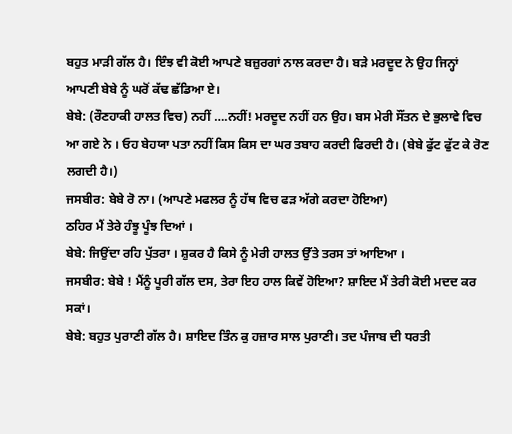ਬਹੁਤ ਮਾੜੀ ਗੱਲ ਹੈ। ਇੰਝ ਵੀ ਕੋਈ ਆਪਣੇ ਬਜ਼ੁਰਗਾਂ ਨਾਲ ਕਰਦਾ ਹੈ। ਬੜੇ ਮਰਦੂਦ ਨੇ ਉਹ ਜਿਨ੍ਹਾਂ ਆਪਣੀ ਬੇਬੇ ਨੂੰ ਘਰੋਂ ਕੱਢ ਛੱਡਿਆ ਏ।
ਬੇਬੇ: (ਰੌਣਹਾਕੀ ਹਾਲਤ ਵਿਚ) ਨਹੀਂ ….ਨਹੀਂ! ਮਰਦੂਦ ਨਹੀਂ ਹਨ ਉਹ। ਬਸ ਮੇਰੀ ਸੌਂਤਨ ਦੇ ਭੁਲਾਵੇ ਵਿਚ ਆ ਗਏ ਨੇ । ਓਹ ਬੇਹਯਾ ਪਤਾ ਨਹੀਂ ਕਿਸ ਕਿਸ ਦਾ ਘਰ ਤਬਾਹ ਕਰਦੀ ਫਿਰਦੀ ਹੈ। (ਬੇਬੇ ਫੁੱਟ ਫੁੱਟ ਕੇ ਰੋਣ ਲਗਦੀ ਹੈ।)
ਜਸਬੀਰ: ਬੇਬੇ ਰੋ ਨਾ। (ਆਪਣੇ ਮਫਲਰ ਨੂੰ ਹੱਥ ਵਿਚ ਫੜ ਅੱਗੇ ਕਰਦਾ ਹੋਇਆ)
ਠਹਿਰ ਮੈਂ ਤੇਰੇ ਹੰਝੂ ਪੂੰਝ ਦਿਆਂ ।
ਬੇਬੇ: ਜਿਉਂਦਾ ਰਹਿ ਪੁੱਤਰਾ । ਸ਼ੁਕਰ ਹੈ ਕਿਸੇ ਨੂੰ ਮੇਰੀ ਹਾਲਤ ਉੱਤੇ ਤਰਸ ਤਾਂ ਆਇਆ ।
ਜਸਬੀਰ: ਬੇਬੇ ! ਮੈਂਨੂੰ ਪੂਰੀ ਗੱਲ ਦਸ, ਤੇਰਾ ਇਹ ਹਾਲ ਕਿਵੇਂ ਹੋਇਆ? ਸ਼ਾਇਦ ਮੈਂ ਤੇਰੀ ਕੋਈ ਮਦਦ ਕਰ ਸਕਾਂ।
ਬੇਬੇ: ਬਹੁਤ ਪੁਰਾਣੀ ਗੱਲ ਹੈ। ਸ਼ਾਇਦ ਤਿੰਨ ਕੁ ਹਜ਼ਾਰ ਸਾਲ ਪੁਰਾਣੀ। ਤਦ ਪੰਜਾਬ ਦੀ ਧਰਤੀ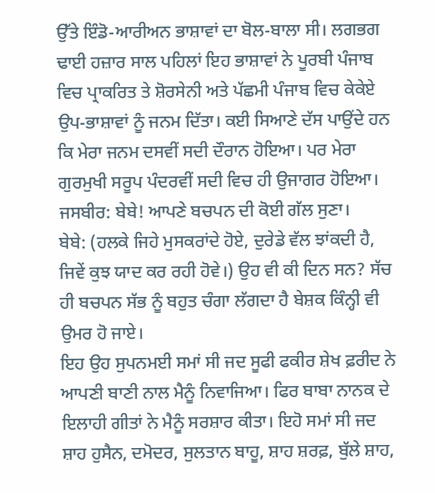ਉੱਤੇ ਇੰਡੋ-ਆਰੀਅਨ ਭਾਸ਼ਾਵਾਂ ਦਾ ਬੋਲ-ਬਾਲਾ ਸੀ। ਲਗਭਗ ਢਾਈ ਹਜ਼ਾਰ ਸਾਲ ਪਹਿਲਾਂ ਇਹ ਭਾਸ਼ਾਵਾਂ ਨੇ ਪੂਰਬੀ ਪੰਜਾਬ ਵਿਚ ਪ੍ਰਾਕਰਿਤ ਤੇ ਸ਼ੋਰਸੇਨੀ ਅਤੇ ਪੱਛਮੀ ਪੰਜਾਬ ਵਿਚ ਕੇਕੇਏ ਉਪ-ਭਾਸ਼ਾਵਾਂ ਨੂੰ ਜਨਮ ਦਿੱਤਾ। ਕਈ ਸਿਆਣੇ ਦੱਸ ਪਾਉਂਦੇ ਹਨ ਕਿ ਮੇਰਾ ਜਨਮ ਦਸਵੀਂ ਸਦੀ ਦੌਰਾਨ ਹੋਇਆ। ਪਰ ਮੇਰਾ ਗੁਰਮੁਖੀ ਸਰੂਪ ਪੰਦਰਵੀਂ ਸਦੀ ਵਿਚ ਹੀ ਉਜਾਗਰ ਹੋਇਆ।
ਜਸਬੀਰ: ਬੇਬੇ! ਆਪਣੇ ਬਚਪਨ ਦੀ ਕੋਈ ਗੱਲ ਸੁਣਾ।
ਬੇਬੇ: (ਹਲਕੇ ਜਿਹੇ ਮੁਸਕਰਾਂਦੇ ਹੋਏ, ਦੁਰੇਡੇ ਵੱਲ ਝਾਂਕਦੀ ਹੈ, ਜਿਵੇਂ ਕੁਝ ਯਾਦ ਕਰ ਰਹੀ ਹੋਵੇ।) ਉਹ ਵੀ ਕੀ ਦਿਨ ਸਨ? ਸੱਚ ਹੀ ਬਚਪਨ ਸੱਭ ਨੂੰ ਬਹੁਤ ਚੰਗਾ ਲੱਗਦਾ ਹੈ ਬੇਸ਼ਕ ਕਿੰਨ੍ਹੀ ਵੀ ਉਮਰ ਹੋ ਜਾਏ।
ਇਹ ਉਹ ਸੁਪਨਮਈ ਸਮਾਂ ਸੀ ਜਦ ਸੂਫੀ ਫਕੀਰ ਸ਼ੇਖ ਫ਼ਰੀਦ ਨੇ ਆਪਣੀ ਬਾਣੀ ਨਾਲ ਮੈਨੂੰ ਨਿਵਾਜਿਆ। ਫਿਰ ਬਾਬਾ ਨਾਨਕ ਦੇ ਇਲਾਹੀ ਗੀਤਾਂ ਨੇ ਮੈਨੂੰ ਸਰਸ਼ਾਰ ਕੀਤਾ। ਇਹੋ ਸਮਾਂ ਸੀ ਜਦ ਸ਼ਾਹ ਹੁਸੈਨ, ਦਮੋਦਰ, ਸੁਲਤਾਨ ਬਾਹੂ, ਸ਼ਾਹ ਸ਼ਰਫ਼, ਬੁੱਲੇ ਸ਼ਾਹ,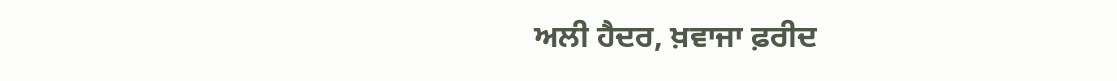ਅਲੀ ਹੈਦਰ, ਖ਼ਵਾਜਾ ਫ਼ਰੀਦ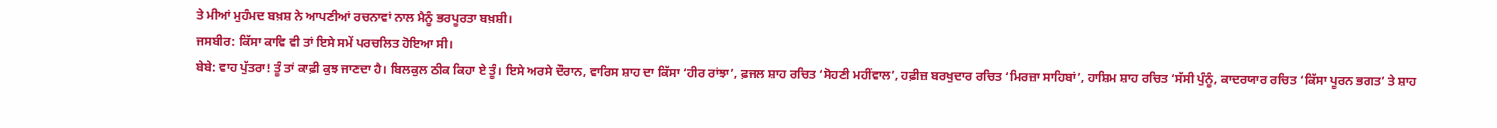ਤੇ ਮੀਆਂ ਮੁਹੰਮਦ ਬਖ਼ਸ਼ ਨੇ ਆਪਣੀਆਂ ਰਚਨਾਵਾਂ ਨਾਲ ਮੈਨੂੰ ਭਰਪੂਰਤਾ ਬਖ਼ਸ਼ੀ।
ਜਸਬੀਰ: ਕਿੱਸਾ ਕਾਵਿ ਵੀ ਤਾਂ ਇਸੇ ਸਮੇਂ ਪਰਚਲਿਤ ਹੋਇਆ ਸੀ।
ਬੇਬੇ: ਵਾਹ ਪੁੱਤਰਾ! ਤੂੰ ਤਾਂ ਕਾਫ਼ੀ ਕੁਝ ਜਾਣਦਾ ਹੈ। ਬਿਲਕੁਲ ਠੀਕ ਕਿਹਾ ਏ ਤੂੰ। ਇਸੇ ਅਰਸੇ ਦੌਰਾਨ, ਵਾਰਿਸ ਸ਼ਾਹ ਦਾ ਕਿੱਸਾ ‘ਹੀਰ ਰਾਂਝਾ’, ਫ਼ਜਲ ਸ਼ਾਹ ਰਚਿਤ ‘ਸੋਹਣੀ ਮਹੀਂਵਾਲ’, ਹਫ਼ੀਜ਼ ਬਰਖੁਦਾਰ ਰਚਿਤ ‘ਮਿਰਜ਼ਾ ਸਾਹਿਬਾਂ’, ਹਾਸ਼ਿਮ ਸ਼ਾਹ ਰਚਿਤ ‘ਸੱਸੀ ਪੁੰਨੂੰ, ਕਾਦਰਯਾਰ ਰਚਿਤ ‘ਕਿੱਸਾ ਪੂਰਨ ਭਗਤ’ ਤੇ ਸ਼ਾਹ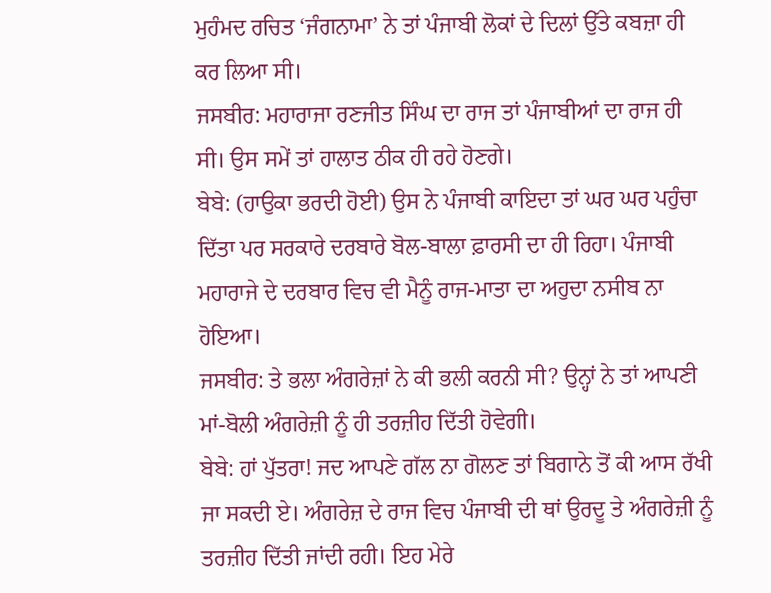ਮੁਹੰਮਦ ਰਚਿਤ ‘ਜੰਗਨਾਮਾ’ ਨੇ ਤਾਂ ਪੰਜਾਬੀ ਲੋਕਾਂ ਦੇ ਦਿਲਾਂ ਉੱਤੇ ਕਬਜ਼ਾ ਹੀ ਕਰ ਲਿਆ ਸੀ।
ਜਸਬੀਰ: ਮਹਾਰਾਜਾ ਰਣਜੀਤ ਸਿੰਘ ਦਾ ਰਾਜ ਤਾਂ ਪੰਜਾਬੀਆਂ ਦਾ ਰਾਜ ਹੀ ਸੀ। ਉਸ ਸਮੇਂ ਤਾਂ ਹਾਲਾਤ ਠੀਕ ਹੀ ਰਹੇ ਹੋਣਗੇ।
ਬੇਬੇ: (ਹਾਉਕਾ ਭਰਦੀ ਹੋਈ) ਉਸ ਨੇ ਪੰਜਾਬੀ ਕਾਇਦਾ ਤਾਂ ਘਰ ਘਰ ਪਹੁੰਚਾ ਦਿੱਤਾ ਪਰ ਸਰਕਾਰੇ ਦਰਬਾਰੇ ਬੋਲ-ਬਾਲਾ ਫ਼ਾਰਸੀ ਦਾ ਹੀ ਰਿਹਾ। ਪੰਜਾਬੀ ਮਹਾਰਾਜੇ ਦੇ ਦਰਬਾਰ ਵਿਚ ਵੀ ਮੈਨੂੰ ਰਾਜ-ਮਾਤਾ ਦਾ ਅਹੁਦਾ ਨਸੀਬ ਨਾ ਹੋਇਆ।
ਜਸਬੀਰ: ਤੇ ਭਲਾ ਅੰਗਰੇਜ਼ਾਂ ਨੇ ਕੀ ਭਲੀ ਕਰਨੀ ਸੀ? ਉਨ੍ਹਾਂ ਨੇ ਤਾਂ ਆਪਣੀ ਮਾਂ-ਬੋਲੀ ਅੰਗਰੇਜ਼ੀ ਨੂੰ ਹੀ ਤਰਜ਼ੀਹ ਦਿੱਤੀ ਹੋਵੇਗੀ।
ਬੇਬੇ: ਹਾਂ ਪੁੱਤਰਾ! ਜਦ ਆਪਣੇ ਗੱਲ ਨਾ ਗੋਲਣ ਤਾਂ ਬਿਗਾਨੇ ਤੋਂ ਕੀ ਆਸ ਰੱਖੀ ਜਾ ਸਕਦੀ ਏ। ਅੰਗਰੇਜ਼ ਦੇ ਰਾਜ ਵਿਚ ਪੰਜਾਬੀ ਦੀ ਥਾਂ ਉਰਦੂ ਤੇ ਅੰਗਰੇਜ਼ੀ ਨੂੰ ਤਰਜ਼ੀਹ ਦਿੱਤੀ ਜਾਂਦੀ ਰਹੀ। ਇਹ ਮੇਰੇ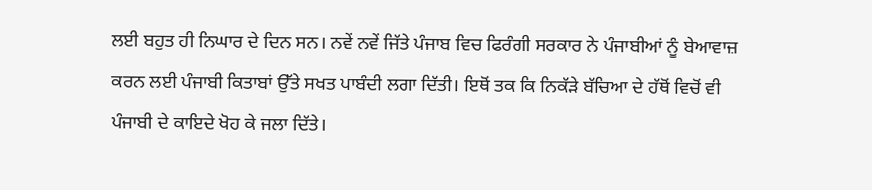ਲਈ ਬਹੁਤ ਹੀ ਨਿਘਾਰ ਦੇ ਦਿਨ ਸਨ। ਨਵੇਂ ਨਵੇਂ ਜਿੱਤੇ ਪੰਜਾਬ ਵਿਚ ਫਿਰੰਗੀ ਸਰਕਾਰ ਨੇ ਪੰਜਾਬੀਆਂ ਨੂੰ ਬੇਆਵਾਜ਼ ਕਰਨ ਲਈ ਪੰਜਾਬੀ ਕਿਤਾਬਾਂ ਉੱਤੇ ਸਖਤ ਪਾਬੰਦੀ ਲਗਾ ਦਿੱਤੀ। ਇਥੋਂ ਤਕ ਕਿ ਨਿਕੱੜੇ ਬੱਚਿਆ ਦੇ ਹੱਥੋਂ ਵਿਚੋਂ ਵੀ ਪੰਜਾਬੀ ਦੇ ਕਾਇਦੇ ਖੋਹ ਕੇ ਜਲਾ ਦਿੱਤੇ।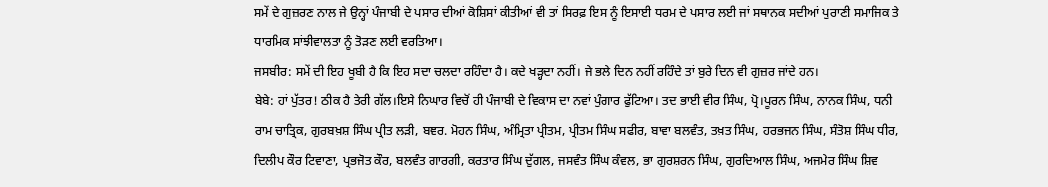ਸਮੇਂ ਦੇ ਗੁਜ਼ਰਣ ਨਾਲ ਜੇ ਉਨ੍ਹਾਂ ਪੰਜਾਬੀ ਦੇ ਪਸਾਰ ਦੀਆਂ ਕੋਸ਼ਿਸਾਂ ਕੀਤੀਆਂ ਵੀ ਤਾਂ ਸਿਰਫ਼ ਇਸ ਨੂੰ ਇਸਾਈ ਧਰਮ ਦੇ ਪਸਾਰ ਲਈ ਜਾਂ ਸਥਾਨਕ ਸਦੀਆਂ ਪੁਰਾਣੀ ਸਮਾਜਿਕ ਤੇ ਧਾਰਮਿਕ ਸਾਂਝੀਵਾਲਤਾ ਨੂੰ ਤੋੜਣ ਲਈ ਵਰਤਿਆ।
ਜਸਬੀਰ: ਸਮੇਂ ਦੀ ਇਹ ਖੂਬੀ ਹੈ ਕਿ ਇਹ ਸਦਾ ਚਲਦਾ ਰਹਿੰਦਾ ਹੈ। ਕਦੇ ਖੜ੍ਹਦਾ ਨਹੀਂ। ਜੇ ਭਲੇ ਦਿਨ ਨਹੀਂ ਰਹਿੰਦੇ ਤਾਂ ਬੁਰੇ ਦਿਨ ਵੀ ਗੁਜ਼ਰ ਜਾਂਦੇ ਹਨ।
ਬੇਬੇ: ਹਾਂ ਪੁੱਤਰ! ਠੀਕ ਹੈ ਤੇਰੀ ਗੱਲ।ਇਸੇ ਨਿਘਾਰ ਵਿਚੋਂ ਹੀ ਪੰਜਾਬੀ ਦੇ ਵਿਕਾਸ ਦਾ ਨਵਾਂ ਪੁੰਗਾਰ ਫੁੱਟਿਆ। ਤਦ ਭਾਈ ਵੀਰ ਸਿੰਘ, ਪ੍ਰੋ।ਪੂਰਨ ਸਿੰਘ, ਨਾਨਕ ਸਿੰਘ, ਧਨੀ ਰਾਮ ਚਾਤ੍ਰਿਕ, ਗੁਰਬਖ਼ਸ਼ ਸਿੰਘ ਪ੍ਰੀਤ ਲੜੀ, ਬਞਰ. ਮੋਹਨ ਸਿੰਘ, ਅੰਮ੍ਰਿਤਾ ਪ੍ਰੀਤਮ, ਪ੍ਰੀਤਮ ਸਿੰਘ ਸਫੀਰ, ਬਾਵਾ ਬਲਵੰਤ, ਤਖ਼ਤ ਸਿੰਘ, ਹਰਭਜਨ ਸਿੰਘ, ਸੰਤੋਸ਼ ਸਿੰਘ ਧੀਰ, ਦਿਲੀਪ ਕੌਰ ਟਿਵਾਣਾ, ਪ੍ਰਭਜੋਤ ਕੌਰ, ਬਲਵੰਤ ਗਾਰਗੀ, ਕਰਤਾਰ ਸਿੰਘ ਦੁੱਗਲ, ਜਸਵੰਤ ਸਿੰਘ ਕੰਵਲ, ਭਾ ਗੁਰਸ਼ਰਨ ਸਿੰਘ, ਗੁਰਦਿਆਲ ਸਿੰਘ, ਅਜਮੇਰ ਸਿੰਘ ਸ਼ਿਵ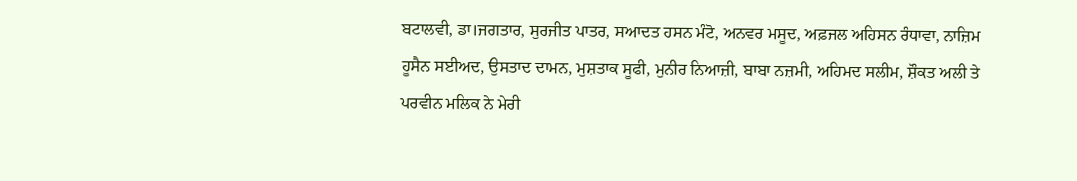ਬਟਾਲਵੀ, ਡਾ।ਜਗਤਾਰ, ਸੁਰਜੀਤ ਪਾਤਰ, ਸਆਦਤ ਹਸਨ ਮੰਟੋ, ਅਨਵਰ ਮਸੂਦ, ਅਫ਼ਜਲ ਅਹਿਸਨ ਰੰਧਾਵਾ, ਨਾਜ਼ਿਮ ਹੂਸੈਨ ਸਈਅਦ, ਉਸਤਾਦ ਦਾਮਨ, ਮੁਸ਼ਤਾਕ ਸੂਫੀ, ਮੁਨੀਰ ਨਿਆਜ਼ੀ, ਬਾਬਾ ਨਜ਼ਮੀ, ਅਹਿਮਦ ਸਲੀਮ, ਸ਼ੌਕਤ ਅਲੀ ਤੇ ਪਰਵੀਨ ਮਲਿਕ ਨੇ ਮੇਰੀ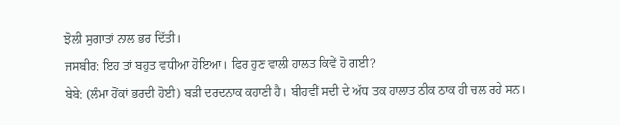ਝੋਲੀ ਸੁਗਾਤਾਂ ਨਾਲ ਭਰ ਦਿੱਤੀ।
ਜਸਬੀਰ: ਇਹ ਤਾਂ ਬਹੁਤ ਵਧੀਆ ਹੋਇਆ। ਫਿਰ ਹੁਣ ਵਾਲੀ ਹਾਲਤ ਕਿਵੇਂ ਹੋ ਗਈ?
ਬੇਬੇ: (ਲੰਮਾ ਹੋਂਕਾਂ ਭਰਦੀ ਹੋਈ) ਬੜੀ ਦਰਦਨਾਕ ਕਹਾਣੀ ਹੈ। ਬੀਹਵੀਂ ਸਦੀ ਦੇ ਅੱਧ ਤਕ ਹਾਲਾਤ ਠੀਕ ਠਾਕ ਹੀ ਚਲ ਰਹੇ ਸਨ।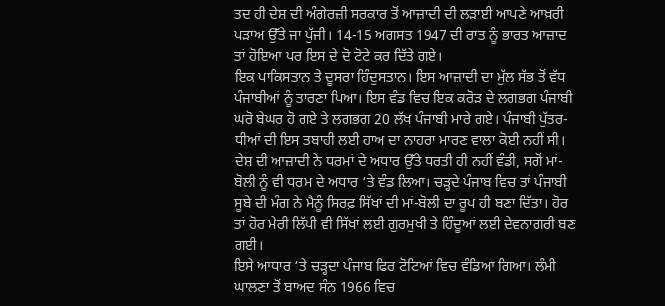ਤਦ ਹੀ ਦੇਸ਼ ਦੀ ਅੰਗੇਰਜ਼ੀ ਸਰਕਾਰ ਤੋਂ ਆਜ਼ਾਦੀ ਦੀ ਲੜਾਈ ਆਪਣੇ ਆਖ਼ਰੀ ਪੜਾਅ ਉੱਤੇ ਜਾ ਪੁੱਜੀ। 14-15 ਅਗਸਤ 1947 ਦੀ ਰਾਤ ਨੂੰ ਭਾਰਤ ਆਜ਼ਾਦ ਤਾਂ ਹੋਇਆ ਪਰ ਇਸ ਦੇ ਦੋ ਟੋਟੇ ਕਰ ਦਿੱਤੇ ਗਏ।
ਇਕ ਪਾਕਿਸਤਾਨ ਤੇ ਦੂਸਰਾ ਹਿੰਦੁਸਤਾਨ। ਇਸ ਆਜ਼ਾਦੀ ਦਾ ਮੁੱਲ ਸੱਭ ਤੋਂ ਵੱਧ ਪੰਜਾਬੀਆਂ ਨੂੰ ਤਾਰਣਾ ਪਿਆ। ਇਸ ਵੰਡ ਵਿਚ ਇਕ ਕਰੋੜ ਦੇ ਲਗਭਗ ਪੰਜਾਬੀ ਘਰੋ ਬੇਘਰ ਹੋ ਗਏ ਤੇ ਲਗਭਗ 20 ਲੱਖ ਪੰਜਾਬੀ ਮਾਰੇ ਗਏ। ਪੰਜਾਬੀ ਪੁੱਤਰ-ਧੀਆਂ ਦੀ ਇਸ ਤਬਾਹੀ ਲਈ ਹਾਅ ਦਾ ਨਾਹਰਾ ਮਾਰਣ ਵਾਲਾ ਕੋਈ ਨਹੀਂ ਸੀ। ਦੇਸ਼ ਦੀ ਆਜ਼ਾਦੀ ਨੇ ਧਰਮਾਂ ਦੇ ਅਧਾਰ ਉੱਤੇ ਧਰਤੀ ਹੀ ਨਹੀਂ ਵੰਡੀ, ਸਗੋਂ ਮਾਂ-ਬੋਲੀ ਨੂੰ ਵੀ ਧਰਮ ਦੇ ਅਧਾਰ ‘ਤੇ ਵੰਡ ਲਿਆ। ਚੜ੍ਹਦੇ ਪੰਜਾਬ ਵਿਚ ਤਾਂ ਪੰਜਾਬੀ ਸੂਬੇ ਦੀ ਮੰਗ ਨੇ ਮੈਨੂੰ ਸਿਰਫ਼ ਸਿੱਖਾਂ ਦੀ ਮਾਂ-ਬੋਲੀ ਦਾ ਰੂਪ ਹੀ ਬਣਾ ਦਿੱਤਾ। ਹੋਰ ਤਾਂ ਹੋਰ ਮੇਰੀ ਲਿੱਪੀ ਵੀ ਸਿੱਖਾਂ ਲਈ ਗੁਰਮੁਖੀ ਤੇ ਹਿੰਦੂਆਂ ਲਈ ਦੇਵਨਾਗਰੀ ਬਣ ਗਈ।
ਇਸੇ ਆਧਾਰ ‘ਤੇ ਚੜ੍ਹਦਾ ਪੰਜਾਬ ਫਿਰ ਟੋਟਿਆਂ ਵਿਚ ਵੰਡਿਆ ਗਿਆ। ਲੰਮੀ ਘਾਲਣਾ ਤੋਂ ਬਾਅਦ ਸੰਨ 1966 ਵਿਚ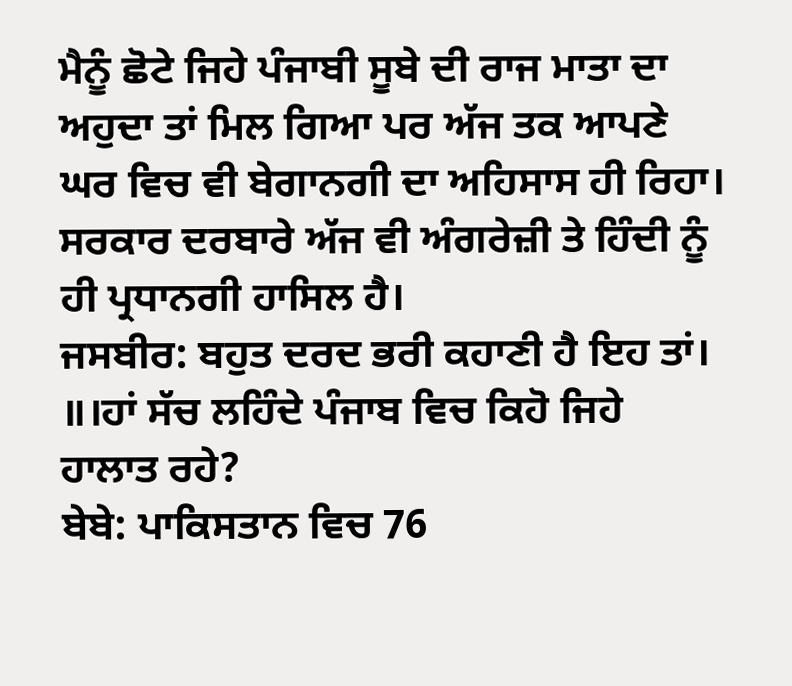ਮੈਨੂੰ ਛੋਟੇ ਜਿਹੇ ਪੰਜਾਬੀ ਸੂਬੇ ਦੀ ਰਾਜ ਮਾਤਾ ਦਾ ਅਹੁਦਾ ਤਾਂ ਮਿਲ ਗਿਆ ਪਰ ਅੱਜ ਤਕ ਆਪਣੇ ਘਰ ਵਿਚ ਵੀ ਬੇਗਾਨਗੀ ਦਾ ਅਹਿਸਾਸ ਹੀ ਰਿਹਾ।
ਸਰਕਾਰ ਦਰਬਾਰੇ ਅੱਜ ਵੀ ਅੰਗਰੇਜ਼ੀ ਤੇ ਹਿੰਦੀ ਨੂੰ ਹੀ ਪ੍ਰਧਾਨਗੀ ਹਾਸਿਲ ਹੈ।
ਜਸਬੀਰ: ਬਹੁਤ ਦਰਦ ਭਰੀ ਕਹਾਣੀ ਹੈ ਇਹ ਤਾਂ। ॥।ਹਾਂ ਸੱਚ ਲਹਿੰਦੇ ਪੰਜਾਬ ਵਿਚ ਕਿਹੋ ਜਿਹੇ ਹਾਲਾਤ ਰਹੇ?
ਬੇਬੇ: ਪਾਕਿਸਤਾਨ ਵਿਚ 76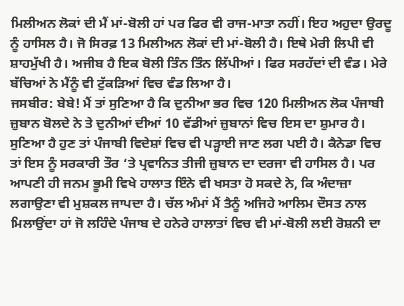ਮਿਲੀਅਨ ਲੋਕਾਂ ਦੀ ਮੈਂ ਮਾਂ-ਬੋਲੀ ਹਾਂ ਪਰ ਫਿਰ ਵੀ ਰਾਜ-ਮਾਤਾ ਨਹੀਂ। ਇਹ ਅਹੁਦਾ ਉਰਦੂ ਨੂੰ ਹਾਸਿਲ ਹੈ। ਜੋ ਸਿਰਫ਼ 13 ਮਿਲੀਅਨ ਲੋਕਾਂ ਦੀ ਮਾਂ-ਬੋਲੀ ਹੈ। ਇਥੇ ਮੇਰੀ ਲਿਪੀ ਵੀ ਸ਼ਾਹਮੁੱਖੀ ਹੈ। ਅਜੀਬ ਹੈ ਇਕ ਬੋਲੀ ਤਿੰਨ ਤਿੰਨ ਲਿੱਪੀਆਂ। ਫਿਰ ਸਰਹੱਦਾਂ ਦੀ ਵੰਡ। ਮੇਰੇ ਬੱਚਿਆਂ ਨੇ ਮੈਂਨੂੰ ਵੀ ਟੁੱਕੜਿਆਂ ਵਿਚ ਵੰਡ ਲਿਆ ਹੈ।
ਜਸਬੀਰ: ਬੇਬੇ! ਮੈਂ ਤਾਂ ਸੁਣਿਆ ਹੈ ਕਿ ਦੁਨੀਆ ਭਰ ਵਿਚ 120 ਮਿਲੀਅਨ ਲੋਕ ਪੰਜਾਬੀ ਜ਼ੁਬਾਨ ਬੋਲਦੇ ਨੇ ਤੇ ਦੁਨੀਆਂ ਦੀਆਂ 10 ਵੱਡੀਆਂ ਜ਼ੁਬਾਨਾਂ ਵਿਚ ਇਸ ਦਾ ਸ਼ੁਮਾਰ ਹੈ। ਸੁਣਿਆ ਹੈ ਹੁਣ ਤਾਂ ਪੰਜਾਬੀ ਵਿਦੇਸ਼ਾਂ ਵਿਚ ਵੀ ਪੜ੍ਹਾਈ ਜਾਣ ਲਗ ਪਈ ਹੈ। ਕੈਨੇਡਾ ਵਿਚ ਤਾਂ ਇਸ ਨੂੰ ਸਰਕਾਰੀ ਤੌਰ ‘ਤੇ ਪ੍ਰਵਾਨਿਤ ਤੀਜੀ ਜ਼ੁਬਾਨ ਦਾ ਦਰਜਾ ਵੀ ਹਾਸਿਲ ਹੈ। ਪਰ ਆਪਣੀ ਹੀ ਜਨਮ ਭੂਮੀ ਵਿਖੇ ਹਾਲਾਤ ਇੰਨੇ ਵੀ ਖਸਤਾ ਹੋ ਸਕਦੇ ਨੇ, ਕਿ ਅੰਦਾਜ਼ਾ ਲਗਾਉਣਾ ਵੀ ਮੁਸ਼ਕਲ ਜਾਪਦਾ ਹੈ। ਚੱਲ ਅੰਮਾਂ ਮੈਂ ਤੈਨੂੰ ਅਜਿਹੇ ਆਲਿਮ ਦੌਸਤ ਨਾਲ ਮਿਲਾਉਂਦਾ ਹਾਂ ਜੋ ਲਹਿੰਦੇ ਪੰਜਾਬ ਦੇ ਹਨੇਰੇ ਹਾਲਾਤਾਂ ਵਿਚ ਵੀ ਮਾਂ-ਬੋਲੀ ਲਈ ਰੋਸ਼ਨੀ ਦਾ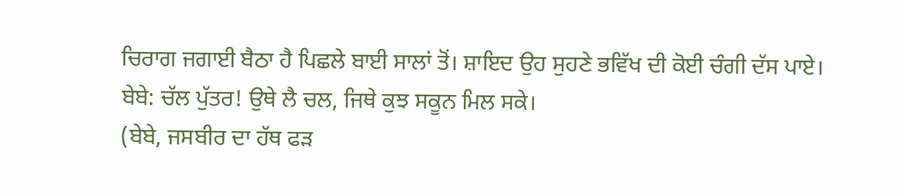ਚਿਰਾਗ ਜਗਾਈ ਬੈਠਾ ਹੈ ਪਿਛਲੇ ਬਾਈ ਸਾਲਾਂ ਤੋਂ। ਸ਼ਾਇਦ ਉਹ ਸੁਹਣੇ ਭਵਿੱਖ ਦੀ ਕੋਈ ਚੰਗੀ ਦੱਸ ਪਾਏ।
ਬੇਬੇ: ਚੱਲ ਪੁੱਤਰ! ਉਥੇ ਲੈ ਚਲ, ਜਿਥੇ ਕੁਝ ਸਕੂਨ ਮਿਲ ਸਕੇ।
(ਬੇਬੇ, ਜਸਬੀਰ ਦਾ ਹੱਥ ਫੜ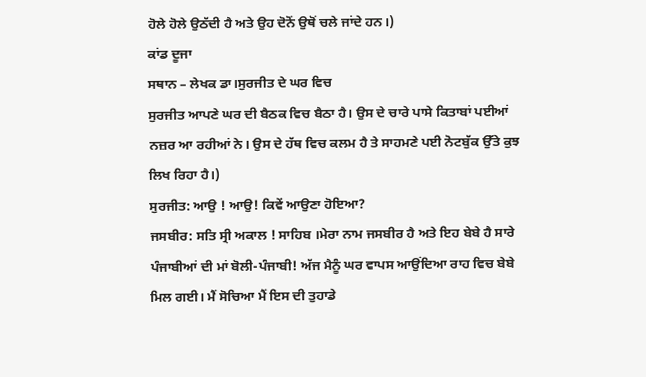ਹੋਲੇ ਹੋਲੇ ਉਠੱਦੀ ਹੈ ਅਤੇ ਉਹ ਦੋਨੋਂ ਉਥੋਂ ਚਲੇ ਜਾਂਦੇ ਹਨ।)
ਕਾਂਡ ਦੂਜਾ
ਸਥਾਨ – ਲੇਖਕ ਡਾ।ਸੁਰਜੀਤ ਦੇ ਘਰ ਵਿਚ
ਸੁਰਜੀਤ ਆਪਣੇ ਘਰ ਦੀ ਬੈਠਕ ਵਿਚ ਬੈਠਾ ਹੈ। ਉਸ ਦੇ ਚਾਰੇ ਪਾਸੇ ਕਿਤਾਬਾਂ ਪਈਆਂ ਨਜ਼ਰ ਆ ਰਹੀਆਂ ਨੇ। ਉਸ ਦੇ ਹੱਥ ਵਿਚ ਕਲਮ ਹੈ ਤੇ ਸਾਹਮਣੇ ਪਈ ਨੋਟਬੁੱਕ ਉੱਤੇ ਕੁਝ ਲਿਖ ਰਿਹਾ ਹੈ।)
ਸੁਰਜੀਤ: ਆਉ ! ਆਉ! ਕਿਵੇਂ ਆਉਣਾ ਹੋਇਆ?
ਜਸਬੀਰ: ਸਤਿ ਸ੍ਰੀ ਅਕਾਲ ! ਸਾਹਿਬ ।ਮੇਰਾ ਨਾਮ ਜਸਬੀਰ ਹੈ ਅਤੇ ਇਹ ਬੇਬੇ ਹੈ ਸਾਰੇ ਪੰਜਾਬੀਆਂ ਦੀ ਮਾਂ ਬੋਲੀ-ਪੰਜਾਬੀ! ਅੱਜ ਮੈਨੂੰ ਘਰ ਵਾਪਸ ਆਉਂਦਿਆ ਰਾਹ ਵਿਚ ਬੇਬੇ ਮਿਲ ਗਈ। ਮੈਂ ਸੋਚਿਆ ਮੈਂ ਇਸ ਦੀ ਤੁਹਾਡੇ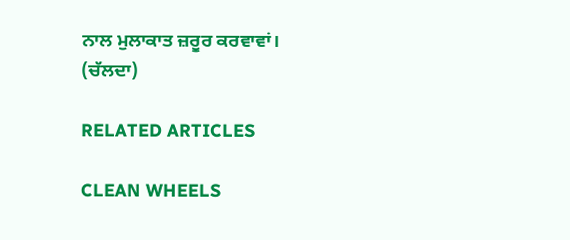ਨਾਲ ਮੁਲਾਕਾਤ ਜ਼ਰੂਰ ਕਰਵਾਵਾਂ।
(ਚੱਲਦਾ)

RELATED ARTICLES

CLEAN WHEELS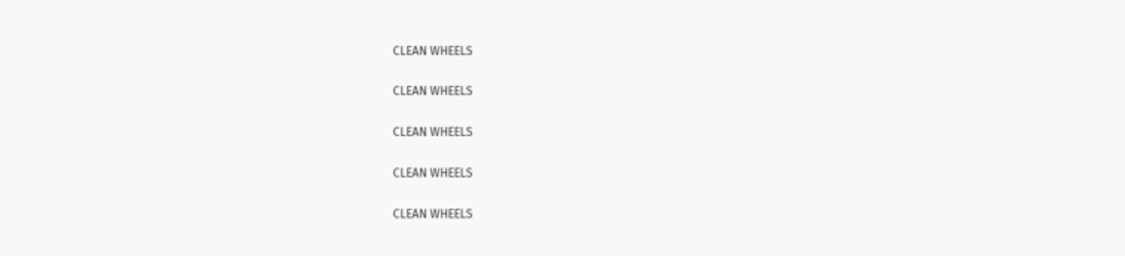CLEAN WHEELS

CLEAN WHEELS

CLEAN WHEELS

CLEAN WHEELS

CLEAN WHEELS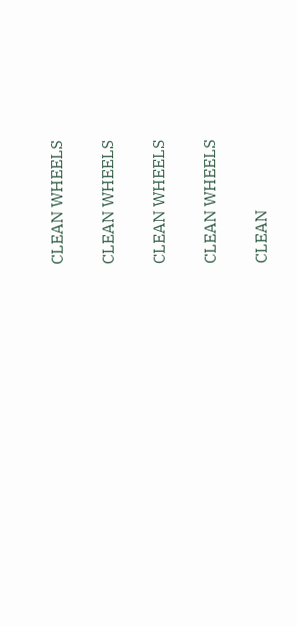CLEAN WHEELS

CLEAN WHEELS

CLEAN WHEELS

CLEAN WHEELS

CLEAN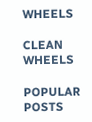WHEELS

CLEAN WHEELS

POPULAR POSTS